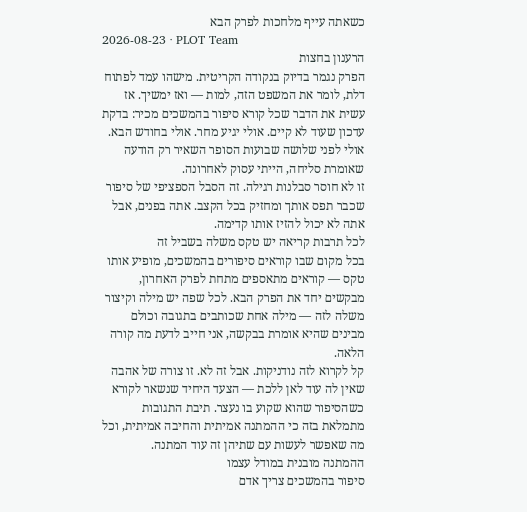כשאתה עייף מלחכות לפרק הבא
2026-08-23 · PLOT Team
הרענון בחצות
הפרק נגמר בדיוק בנקודה הקריטית. מישהו עמד לפתוח דלת, לומר את המשפט הזה, למות — ואז ימשיך. אז עשית את הדבר שכל קורא סיפור בהמשכים מכיר: בדקת עדכון שעוד לא קיים. אולי יגיע מחר. אולי בחודש הבא. אולי לפני שלושה שבועות הסופר השאיר רק הודעה שאומרת סליחה, הייתי עסוק לאחרונה.
זו לא חוסר סבלנות רגילה. זה הסבל הספציפי של סיפור שכבר תפס אותך ומחזיק בכל הקצב. אתה בפנים, אבל אתה לא יכול להזיז אותו קדימה.
לכל תרבות קריאה יש טקס משלה בשביל זה
בכל מקום שבו קוראים סיפורים בהמשכים, מופיע אותו טקס — קוראים מתאספים מתחת לפרק האחרון, מבקשים יחד את הפרק הבא. לכל שפה יש מילה וקיצור משלה לזה — מילה אחת שכותבים בתגובה וכולם מבינים שהיא אומרת בבקשה, אני חייב לדעת מה קורה הלאה.
קל לקרוא לזה נודניקות. אבל זה לא. זו צורה של אהבה שאין לה עוד לאן ללכת — הצעד היחיד שנשאר לקורא כשהסיפור שהוא שקוע בו נעצר. תיבת התגובות מתמלאת בזה כי ההמתנה אמיתית והחיבה אמיתית, וכל מה שאפשר לעשות עם שתיהן זה עוד המתנה.
ההמתנה מובנית במודל עצמו
סיפור בהמשכים צריך אדם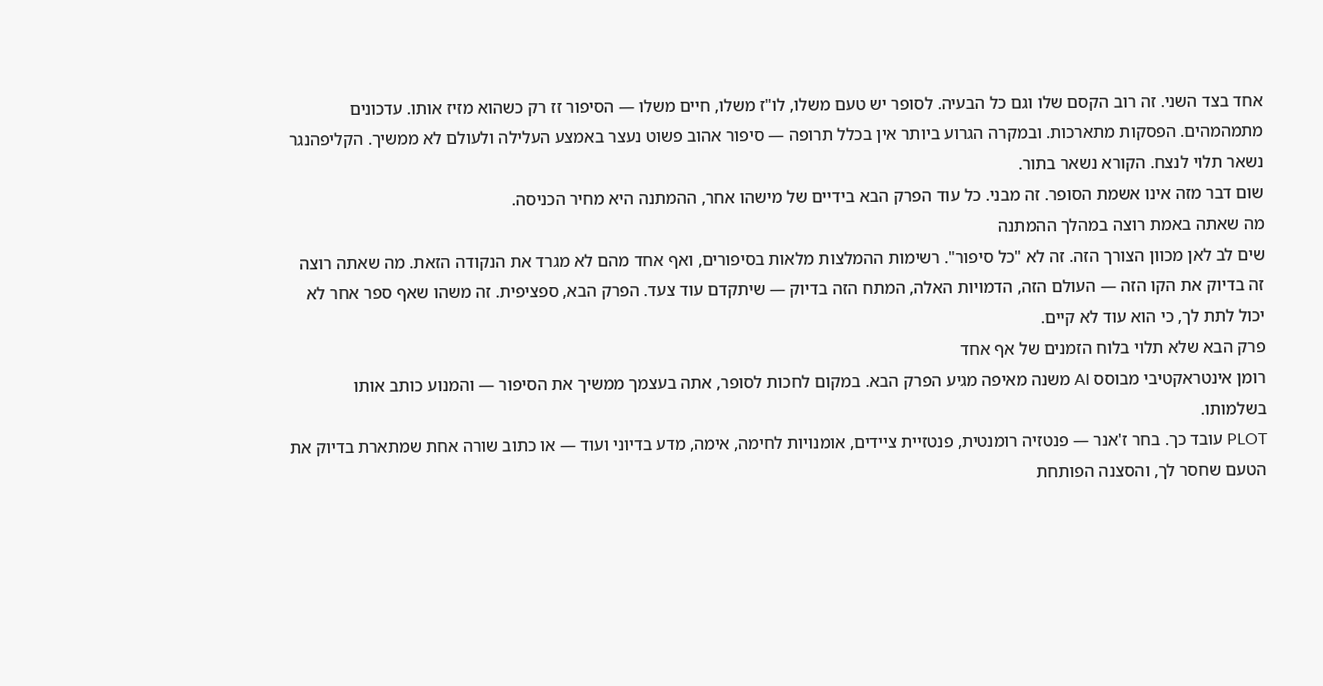אחד בצד השני. זה רוב הקסם שלו וגם כל הבעיה. לסופר יש טעם משלו, לו"ז משלו, חיים משלו — הסיפור זז רק כשהוא מזיז אותו. עדכונים מתמהמהים. הפסקות מתארכות. ובמקרה הגרוע ביותר אין בכלל תרופה — סיפור אהוב פשוט נעצר באמצע העלילה ולעולם לא ממשיך. הקליפהנגר נשאר תלוי לנצח. הקורא נשאר בתור.
שום דבר מזה אינו אשמת הסופר. זה מבני. כל עוד הפרק הבא בידיים של מישהו אחר, ההמתנה היא מחיר הכניסה.
מה שאתה באמת רוצה במהלך ההמתנה
שים לב לאן מכוון הצורך הזה. זה לא "כל סיפור". רשימות ההמלצות מלאות בסיפורים, ואף אחד מהם לא מגרד את הנקודה הזאת. מה שאתה רוצה זה בדיוק את הקו הזה — העולם הזה, הדמויות האלה, המתח הזה בדיוק — שיתקדם עוד צעד. הפרק הבא, ספציפית. זה משהו שאף ספר אחר לא יכול לתת לך, כי הוא עוד לא קיים.
פרק הבא שלא תלוי בלוח הזמנים של אף אחד
רומן אינטראקטיבי מבוסס AI משנה מאיפה מגיע הפרק הבא. במקום לחכות לסופר, אתה בעצמך ממשיך את הסיפור — והמנוע כותב אותו בשלמותו.
PLOT עובד כך. בחר ז'אנר — פנטזיה רומנטית, פנטזיית ציידים, אומנויות לחימה, אימה, מדע בדיוני ועוד — או כתוב שורה אחת שמתארת בדיוק את הטעם שחסר לך, והסצנה הפותחת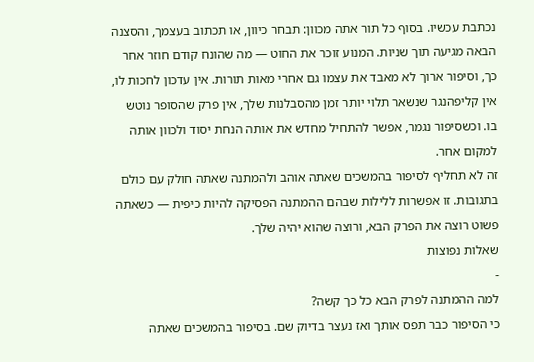נכתבת עכשיו. בסוף כל תור אתה מכוון: תבחר כיוון, או תכתוב בעצמך, והסצנה הבאה מגיעה תוך שניות. המנוע זוכר את החוט — מה שהונח קודם חוזר אחר כך, וסיפור ארוך לא מאבד את עצמו גם אחרי מאות תורות. אין עדכון לחכות לו, אין קליפהנגר שנשאר תלוי יותר זמן מהסבלנות שלך, אין פרק שהסופר נוטש בו. וכשסיפור נגמר, אפשר להתחיל מחדש את אותה הנחת יסוד ולכוון אותה למקום אחר.
זה לא תחליף לסיפור בהמשכים שאתה אוהב ולהמתנה שאתה חולק עם כולם בתגובות. זו אפשרות ללילות שבהם ההמתנה הפסיקה להיות כיפית — כשאתה פשוט רוצה את הפרק הבא, ורוצה שהוא יהיה שלך.
שאלות נפוצות
-
למה ההמתנה לפרק הבא כל כך קשה?
כי הסיפור כבר תפס אותך ואז נעצר בדיוק שם. בסיפור בהמשכים שאתה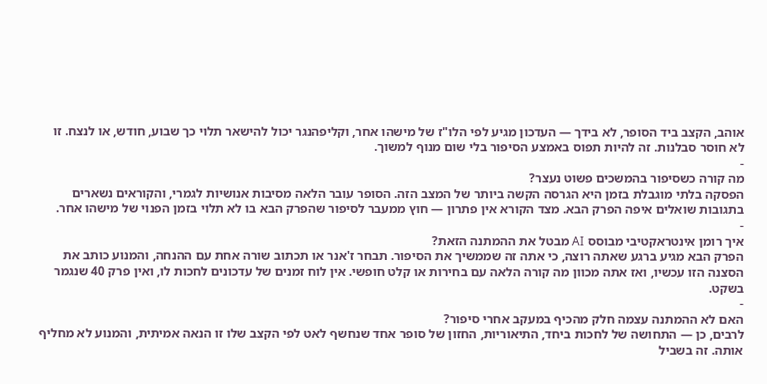אוהב, הקצב ביד הסופר, לא בידך — העדכון מגיע לפי הלו"ז של מישהו אחר, וקליפהנגר יכול להישאר תלוי כך שבוע, חודש, או לנצח. זו לא חוסר סבלנות. זה להיות תפוס באמצע הסיפור בלי שום מנוף למשוך.
-
מה קורה כשסיפור בהמשכים פשוט נעצר?
הפסקה בלתי מוגבלת בזמן היא הגרסה הקשה ביותר של המצב הזה. הסופר עובר הלאה מסיבות אנושיות לגמרי, והקוראים נשארים בתגובות שואלים איפה הפרק הבא. מצד הקורא אין פתרון — חוץ ממעבר לסיפור שהפרק הבא בו לא תלוי בזמן הפנוי של מישהו אחר.
-
איך רומן אינטראקטיבי מבוסס AI מבטל את ההמתנה הזאת?
הפרק הבא מגיע ברגע שאתה רוצה, כי אתה זה שממשיך את הסיפור. תבחר ז'אנר או תכתוב שורה אחת עם ההנחה, והמנוע כותב את הסצנה הזו עכשיו, ואז אתה מכוון מה קורה הלאה עם בחירות או קלט חופשי. אין לוח זמנים של עדכונים לחכות לו, ואין פרק 40 שנגמר בשקט.
-
האם לא ההמתנה עצמה חלק מהכיף במעקב אחרי סיפור?
לרבים, כן — התחושה של לחכות ביחד, התיאוריות, החזון של סופר אחד שנחשף לאט לפי הקצב שלו זו הנאה אמיתית, והמנוע לא מחליף אותה. זה בשביל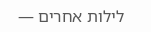לילות אחרים —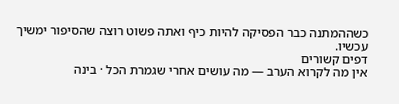כשההמתנה כבר הפסיקה להיות כיף ואתה פשוט רוצה שהסיפור ימשיך עכשיו.
דפים קשורים
אין מה לקרוא הערב — מה עושים אחרי שגמרת הכל · בינה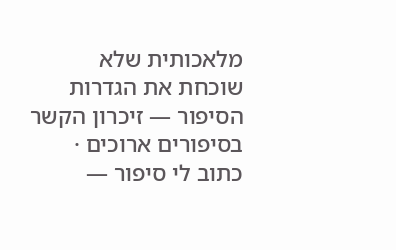מלאכותית שלא שוכחת את הגדרות הסיפור — זיכרון הקשר בסיפורים ארוכים · כתוב לי סיפור —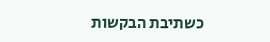כשתיבת הבקשות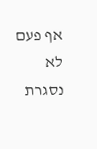אף פעם לא נסגרת